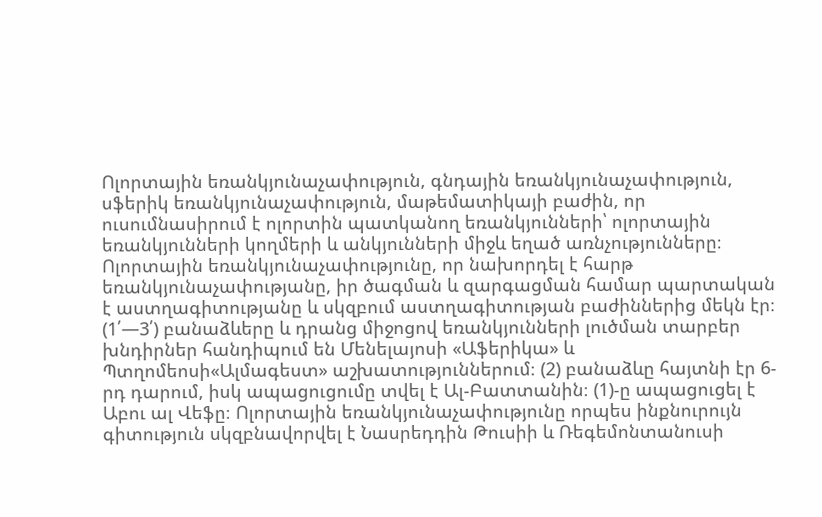Ոլորտային եռանկյունաչափություն, գնդային եռանկյունաչափություն, սֆերիկ եռանկյունաչափություն, մաթեմատիկայի բաժին, որ ուսումնասիրում է ոլորտին պատկանող եռանկյունների՝ ոլորտային եռանկյունների կողմերի և անկյունների միջև եղած առնչությունները։
Ոլորտային եռանկյունաչափությունը, որ նախորդել է հարթ եռանկյունաչափությանը, իր ծագման և զարգացման համար պարտական է աստղագիտությանը և սկզբում աստղագիտության բաժիններից մեկն էր։ (1՛—3՛) բանաձևերը և դրանց միջոցով եռանկյունների լուծման տարբեր խնդիրներ հանդիպում են Մենելայոսի «Աֆերիկա» և Պտղոմեոսի«Ալմագեստ» աշխատություններում։ (2) բանաձևը հայտնի էր 6-րդ դարում, իսկ ապացուցումը տվել է Ալ-Բատտանին։ (1)-ը ապացուցել է Աբու ալ Վեֆը։ Ոլորտային եռանկյունաչափությունը որպես ինքնուրույն գիտություն սկզբնավորվել է Նասրեդդին Թուսիի և Ռեգեմոնտանուսի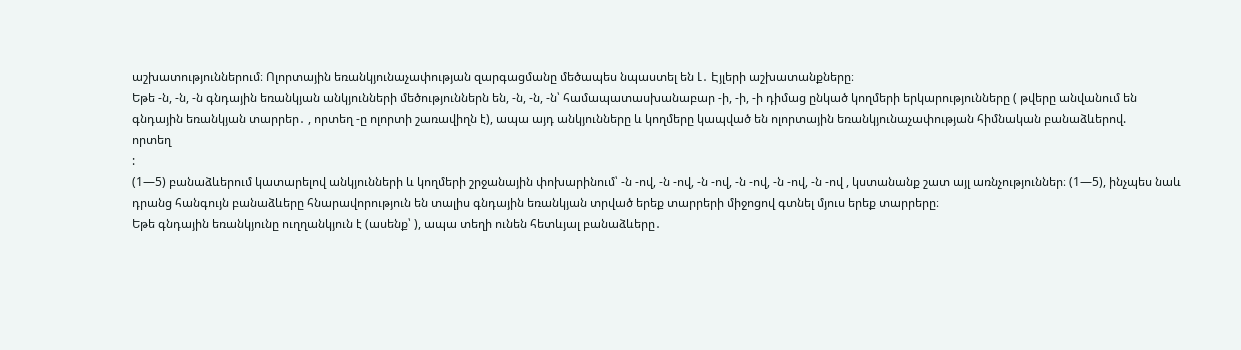աշխատություններում։ Ոլորտային եռանկյունաչափության զարգացմանը մեծապես նպաստել են Լ․ Էյլերի աշխատանքները։
Եթե -ն, -ն, -ն գնդային եռանկյան անկյունների մեծություններն են, -ն, -ն, -ն՝ համապատասխանաբար -ի, -ի, -ի դիմաց ընկած կողմերի երկարությունները ( թվերը անվանում են գնդային եռանկյան տարրեր․ , որտեղ -ը ոլորտի շառավիղն է), ապա այդ անկյունները և կողմերը կապված են ոլորտային եռանկյունաչափության հիմնական բանաձևերով.
որտեղ
:
(1—5) բանաձևերում կատարելով անկյունների և կողմերի շրջանային փոխարինում՝ -ն -ով, -ն -ով, -ն -ով, -ն -ով, -ն -ով, -ն -ով , կստանանք շատ այլ առնչություններ։ (1—5), ինչպես նաև դրանց հանգույն բանաձևերը հնարավորություն են տալիս գնդային եռանկյան տրված երեք տարրերի միջոցով գտնել մյուս երեք տարրերը։
Եթե գնդային եռանկյունը ուղղանկյուն է (ասենք՝ ), ապա տեղի ունեն հետևյալ բանաձևերը․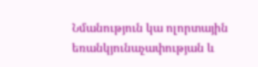Նմանություն կա ոլորտային եռանկյունաչափության և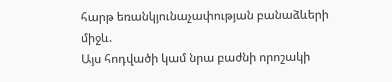հարթ եռանկյունաչափության բանաձևերի միջև.
Այս հոդվածի կամ նրա բաժնի որոշակի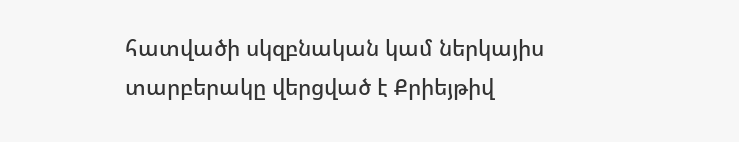հատվածի սկզբնական կամ ներկայիս տարբերակը վերցված է Քրիեյթիվ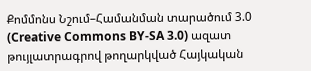Քոմմոնս Նշում–Համանման տարածում 3.0 (Creative Commons BY-SA 3.0) ազատ թույլատրագրով թողարկված Հայկական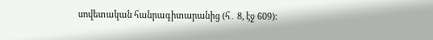սովետական հանրագիտարանից (հ․ 8, էջ 609)։